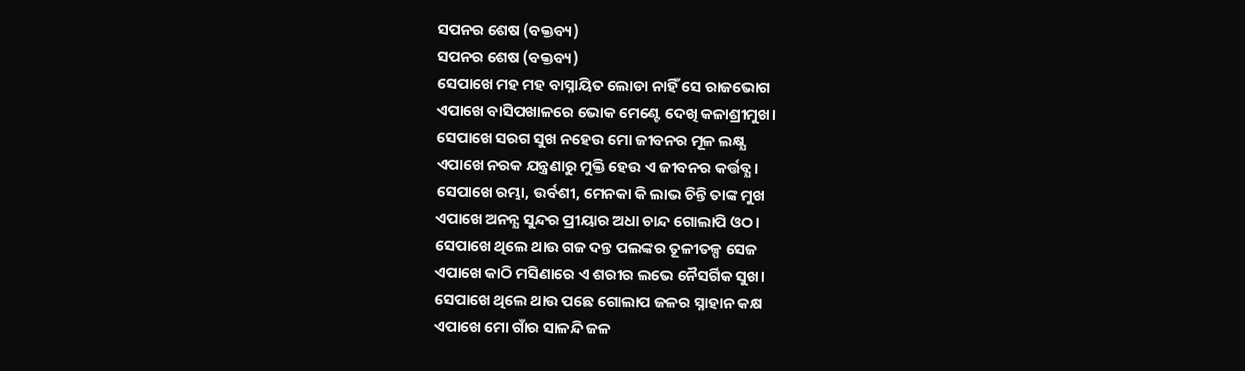ସପନର ଶେଷ (ବକ୍ତବ୍ୟ)
ସପନର ଶେଷ (ବକ୍ତବ୍ୟ)
ସେପାଖେ ମହ ମହ ବାସ୍ନାୟିତ ଲୋଡା ନାହିଁ ସେ ରାଜଭୋଗ
ଏପାଖେ ବାସିପଖାଳରେ ଭୋକ ମେଣ୍ଟେ ଦେଖି କଳାଶ୍ରୀମୁଖ।
ସେପାଖେ ସରଗ ସୁଖ ନହେଉ ମୋ ଜୀବନର ମୂଳ ଲକ୍ଷ୍ଯ
ଏପାଖେ ନରକ ଯନ୍ତ୍ରଣାରୁ ମୁକ୍ତି ହେଉ ଏ ଜୀବନର କର୍ତ୍ତବ୍ଯ।
ସେପାଖେ ରମ୍ଭା, ଉର୍ବଶୀ, ମେନକା କି ଲାଭ ଚିନ୍ତି ତାଙ୍କ ମୁଖ
ଏପାଖେ ଅନନ୍ଯ ସୁନ୍ଦର ପ୍ରୀୟାର ଅଧା ଚାନ୍ଦ ଗୋଲାପି ଓଠ।
ସେପାଖେ ଥିଲେ ଥାଉ ଗଜ ଦନ୍ତ ପଲଙ୍କର ତୂଳୀତଳ୍ପ ସେଜ
ଏପାଖେ କାଠି ମସିଣାରେ ଏ ଶରୀର ଲଭେ ନୈସର୍ଗିକ ସୁଖ।
ସେପାଖେ ଥିଲେ ଥାଉ ପଛେ ଗୋଲାପ ଜଳର ସ୍ନାହାନ କକ୍ଷ
ଏପାଖେ ମୋ ଗାଁର ସାଳନ୍ଦି ଜଳ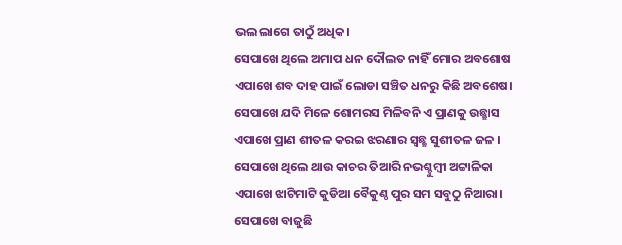ଭଲ ଲାଗେ ତାଠୁଁ ଅଧିକ।
ସେପାଖେ ଥିଲେ ଅମାପ ଧନ ଦୌଲତ ନାହିଁ ମୋର ଅବଶୋଷ
ଏପାଖେ ଶବ ଦାହ ପାଇଁ ଲୋଡା ସଞ୍ଚିତ ଧନରୁ କିଛି ଅବଶେଷ।
ସେପାଖେ ଯଦି ମିଳେ ଶୋମରସ ମିଳିବନି ଏ ପ୍ରାଣକୁ ଉଛ୍ଛାସ
ଏପାଖେ ପ୍ରାଣ ଶୀତଳ କରଇ ଝରଣାର ସ୍ବଛ୍ଛ ସୁଶୀତଳ ଜଳ ।
ସେପାଖେ ଥିଲେ ଥାଉ କାଚର ତିଆରି ନଭଶ୍ଚୁମ୍ବୀ ଅଟ୍ଟାଳିକା
ଏପାଖେ ଝାଟିମାଟି କୁଡିଆ ବୈକୁଣ୍ଠ ପୁର ସମ ସବୁଠୁ ନିଆରା।
ସେପାଖେ ବାଜୁଛି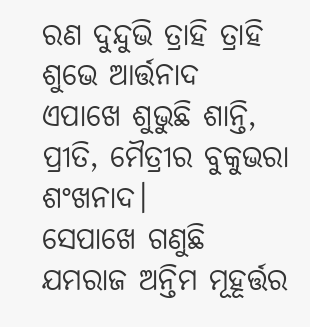ରଣ ଦୁନ୍ଦୁଭି ତ୍ରାହି ତ୍ରାହି ଶୁଭେ ଆର୍ତ୍ତନାଦ
ଏପାଖେ ଶୁଭୁଛି ଶାନ୍ତି, ପ୍ରୀତି, ମୈତ୍ରୀର ବୁକୁଭରା ଶଂଖନାଦ।
ସେପାଖେ ଗଣୁଛି ଯମରାଜ ଅନ୍ତିମ ମୂହୂର୍ତ୍ତର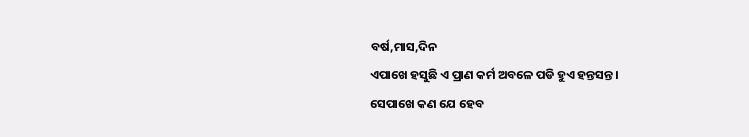ବର୍ଷ,ମାସ,ଦିନ
ଏପାଖେ ହସୁଛି ଏ ପ୍ରାଣ କର୍ମ ଅବଳେ ପଡି ହୁଏ ହନ୍ତସନ୍ତ।
ସେପାଖେ କଣ ଯେ ହେବ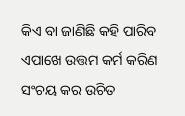କିଏ ବା ଜାଣିଛି କହି ପାରିବ
ଏପାଖେ ଉତ୍ତମ କର୍ମ କରିଣ ସଂଚୟ କର ଉଚିତ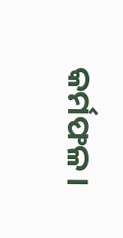କର୍ମଫଳ।